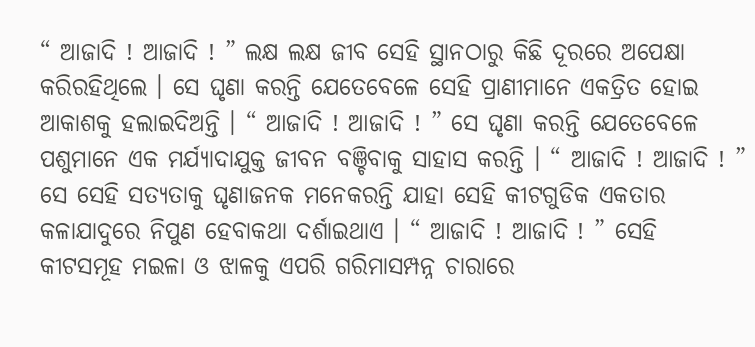“ ଆଜାଦି ! ଆଜାଦି ! ” ଲକ୍ଷ ଲକ୍ଷ ଜୀବ ସେହି ସ୍ଥାନଠାରୁ କିଛି ଦୂରରେ ଅପେକ୍ଷା କରିରହିଥିଲେ । ସେ ଘୃଣା କରନ୍ତି ଯେତେବେଳେ ସେହି ପ୍ରାଣୀମାନେ ଏକତ୍ରିତ ହୋଇ ଆକାଶକୁ ହଲାଇଦିଅନ୍ତି । “ ଆଜାଦି ! ଆଜାଦି ! ” ସେ ଘୃଣା କରନ୍ତି ଯେତେବେଳେ ପଶୁମାନେ ଏକ ମର୍ଯ୍ୟାଦାଯୁକ୍ତ ଜୀବନ ବଞ୍ଚିବାକୁ ସାହାସ କରନ୍ତି । “ ଆଜାଦି ! ଆଜାଦି ! ” ସେ ସେହି ସତ୍ୟତାକୁ ଘୃଣାଜନକ ମନେକରନ୍ତି ଯାହା ସେହି କୀଟଗୁଡିକ ଏକତାର କଳାଯାଦୁରେ ନିପୁଣ ହେବାକଥା ଦର୍ଶାଇଥାଏ । “ ଆଜାଦି ! ଆଜାଦି ! ” ସେହି କୀଟସମୂହ ମଇଳା ଓ ଝାଳକୁ ଏପରି ଗରିମାସମ୍ପନ୍ନ ଚାରାରେ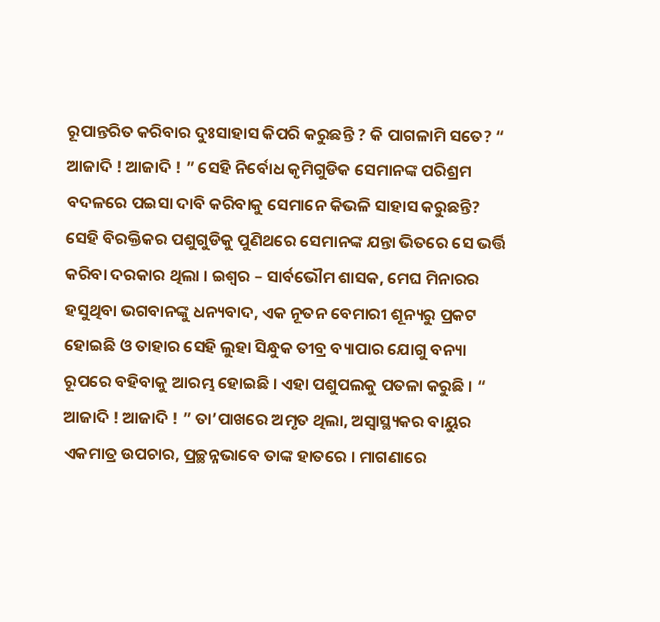ରୂପାନ୍ତରିତ କରିବାର ଦୁଃସାହାସ କିପରି କରୁଛନ୍ତି ? କି ପାଗଳାମି ସତେ? “ ଆଜାଦି ! ଆଜାଦି ! ” ସେହି ନିର୍ବୋଧ କୃମିଗୁଡିକ ସେମାନଙ୍କ ପରିଶ୍ରମ ବଦଳରେ ପଇସା ଦାବି କରିବାକୁ ସେମାନେ କିଭଳି ସାହାସ କରୁଛନ୍ତି?
ସେହି ବିରକ୍ତିକର ପଶୁଗୁଡିକୁ ପୁଣିଥରେ ସେମାନଙ୍କ ଯନ୍ତା ଭିତରେ ସେ ଭର୍ତ୍ତି କରିବା ଦରକାର ଥିଲା । ଇଶ୍ୱର – ସାର୍ବଭୌମ ଶାସକ, ମେଘ ମିନାରର ହସୁଥିବା ଭଗବାନଙ୍କୁ ଧନ୍ୟବାଦ, ଏକ ନୂତନ ବେମାରୀ ଶୂନ୍ୟରୁ ପ୍ରକଟ ହୋଇଛି ଓ ତାହାର ସେହି ଲୁହା ସିନ୍ଧୁକ ତୀବ୍ର ବ୍ୟାପାର ଯୋଗୁ ବନ୍ୟା ରୂପରେ ବହିବାକୁ ଆରମ୍ଭ ହୋଇଛି । ଏହା ପଶୁପଲକୁ ପତଳା କରୁଛି । “ ଆଜାଦି ! ଆଜାଦି ! ” ତା’ପାଖରେ ଅମୃତ ଥିଲା, ଅସ୍ୱାସ୍ଥ୍ୟକର ବାୟୁର ଏକମାତ୍ର ଉପଚାର, ପ୍ରଚ୍ଛନ୍ନଭାବେ ତାଙ୍କ ହାତରେ । ମାଗଣାରେ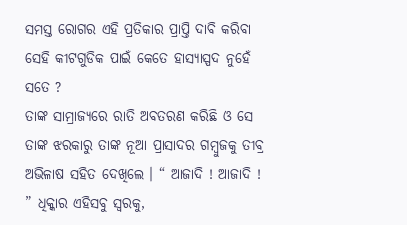ସମସ୍ତ ରୋଗର ଏହି ପ୍ରତିକାର ପ୍ରାପ୍ତି ଦାବି କରିବା ସେହି କୀଟଗୁଡିକ ପାଇଁ କେତେ ହାସ୍ୟାସ୍ପଦ ନୁହେଁ ସତେ ?
ତାଙ୍କ ସାମ୍ରାଜ୍ୟରେ ରାତି ଅବତରଣ କରିଛି ଓ ସେ ତାଙ୍କ ଝରକାରୁ ତାଙ୍କ ନୂଆ ପ୍ରାସାଦର ଗମ୍ବୁଜକୁ ତୀବ୍ର ଅଭିଳାଷ ସହିତ ଦେଖିଲେ । “ ଆଜାଦି ! ଆଜାଦି ! ” ଧିକ୍କାର ଏହିସବୁ ସ୍ୱରକୁ,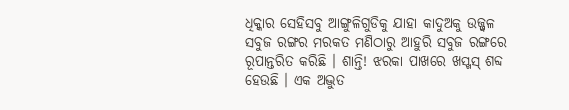ଧିକ୍କାର ସେହିସବୁ ଆଙ୍ଗୁଳିଗୁଡିକୁ ଯାହା କାଦୁଅକୁ ଉଜ୍ଜ୍ୱଳ ସବୁଜ ରଙ୍ଗର ମରକତ ମଣିଠାରୁ ଆହୁରି ସବୁଜ ରଙ୍ଗରେ ରୂପାନ୍ତରିତ କରିଛି । ଶାନ୍ତି! ଝରକା ପାଖରେ ଖସ୍ଖସ୍ ଶବ୍ଦ ହେଉଛି । ଏକ ଅଦ୍ଭୁତ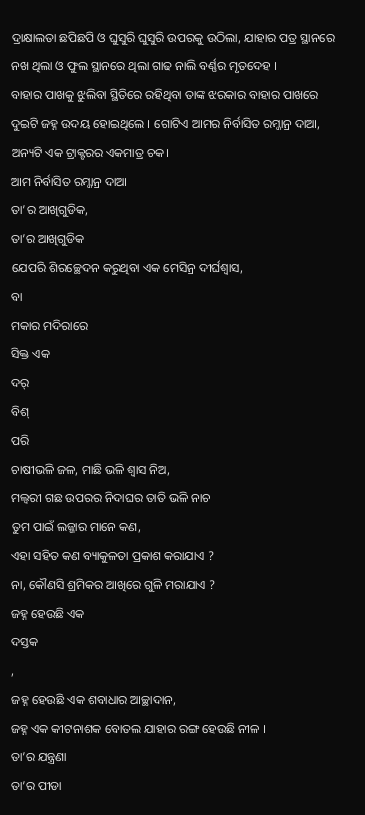ଦ୍ରାକ୍ଷାଲତା ଛପିଛପି ଓ ଘୁସୁରି ଘୁସୁରି ଉପରକୁ ଉଠିଲା, ଯାହାର ପତ୍ର ସ୍ଥାନରେ ନଖ ଥିଲା ଓ ଫୁଲ ସ୍ଥାନରେ ଥିଲା ଗାଢ ନାଲି ବର୍ଣ୍ଣର ମୃତଦେହ ।
ବାହାର ପାଖକୁ ଝୁଲିବା ସ୍ଥିତିରେ ରହିଥିବା ତାଙ୍କ ଝରକାର ବାହାର ପାଖରେ ଦୁଇଟି ଜହ୍ନ ଉଦୟ ହୋଇଥିଲେ । ଗୋଟିଏ ଆମର ନିର୍ବାସିତ ରମ୍ଜାନ୍ର ଦାଆ, ଅନ୍ୟଟି ଏକ ଟ୍ରାକ୍ଟରର ଏକମାତ୍ର ଚକ।
ଆମ ନିର୍ବାସିତ ରମ୍ଜାନ୍ର ଦାଆ
ତା’ର ଆଖିଗୁଡିକ,
ତା’ର ଆଖିଗୁଡିକ
ଯେପରି ଶିରଚ୍ଛେଦନ କରୁଥିବା ଏକ ମେସିନ୍ର ଦୀର୍ଘଶ୍ୱାସ,
ବା
ମକାର ମଦିରାରେ
ସିକ୍ତ ଏକ
ଦର୍
ବିଶ୍
ପରି
ଚାଷୀଭଳି ଜଳ, ମାଛି ଭଳି ଶ୍ୱାସ ନିଅ,
ମଲ୍ବରୀ ଗଛ ଉପରର ନିଦାଘର ତାତି ଭଳି ନାଚ
ତୁମ ପାଇଁ ଲଜ୍ଜାର ମାନେ କଣ,
ଏହା ସହିତ କଣ ବ୍ୟାକୁଳତା ପ୍ରକାଶ କରାଯାଏ ?
ନା, କୌଣସି ଶ୍ରମିକର ଆଖିରେ ଗୁଳି ମରାଯାଏ ?
ଜହ୍ନ ହେଉଛି ଏକ
ଦସ୍ତକ
,
ଜହ୍ନ ହେଉଛି ଏକ ଶବାଧାର ଆଚ୍ଛାଦାନ,
ଜହ୍ନ ଏକ କୀଟନାଶକ ବୋତଲ ଯାହାର ରଙ୍ଗ ହେଉଛି ନୀଳ ।
ତା’ର ଯନ୍ତ୍ରଣା
ତା’ର ପୀଡା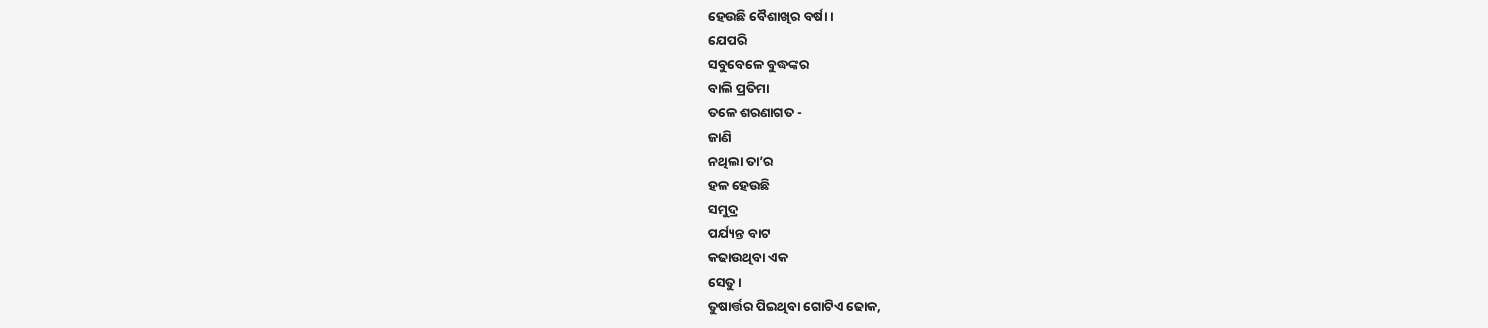ହେଉଛି ବୈଶାଖିର ବର୍ଷା ।
ଯେପରି
ସବୁବେଳେ ବୁଦ୍ଧଙ୍କର
ବାଲି ପ୍ରତିମା
ତଳେ ଶରଣାଗତ -
ଜାଣି
ନଥିଲା ତା’ର
ହଳ ହେଉଛି
ସମୁଦ୍ର
ପର୍ଯ୍ୟନ୍ତ ବାଟ
କଢାଉଥିବା ଏକ
ସେତୁ ।
ତୁଷାର୍ତ୍ତର ପିଇଥିବା ଗୋଟିଏ ଢୋକ,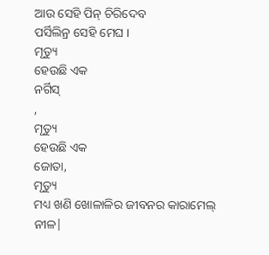ଆଉ ସେହି ପିନ୍ ଚିରିଦେବ
ପର୍ସିଲିନ୍ର ସେହି ମେଘ ।
ମୃତ୍ୟୁ
ହେଉଛି ଏକ
ନର୍ଗିସ୍
,
ମୃତ୍ୟୁ
ହେଉଛି ଏକ
ଜୋତା,
ମୃତ୍ୟୁ
ମଧ୍ୟ ଖଣି ଖୋଳାଳିର ଜୀବନର କାରାମେଲ୍ ନୀଳ|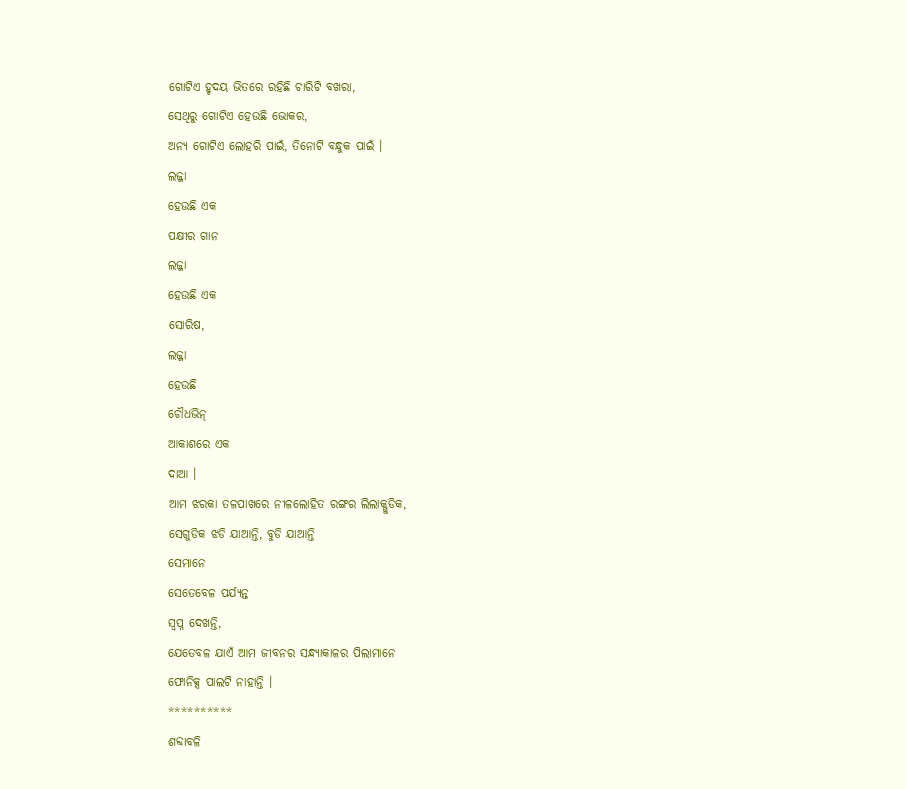ଗୋଟିଏ ହୃଦୟ ଭିତରେ ରହିଛି ଚାରିଟି ବଖରା,
ସେଥିରୁ ଗୋଟିଏ ହେଉଛି ଭୋକର,
ଅନ୍ୟ ଗୋଟିଏ ଲୋହରି ପାଇଁ, ତିନୋଟି ବନ୍ଧୁକ ପାଇଁ ।
ଲଜ୍ଜା
ହେଉଛି ଏକ
ପକ୍ଷୀର ଗାନ
ଲଜ୍ଜା
ହେଉଛି ଏକ
ସୋରିଷ,
ଲଜ୍ଜା
ହେଉଛି
ଚୌଧଭିନ୍
ଆକାଶରେ ଏକ
ଦାଆ ।
ଆମ ଝରକା ତଳପାଖରେ ନୀଳଲୋହିତ ରଙ୍ଗର ଲିଲାକ୍ଗୁଡିକ,
ସେଗୁଡିକ ଝଡି ଯାଆନ୍ତି, ବୁଡି ଯାଆନ୍ତି
ସେମାନେ
ସେତେବେଳ ପର୍ଯ୍ୟନ୍ତ
ସ୍ୱପ୍ନ ଦେଖନ୍ତି,
ଯେତେବଳ ଯାଏଁ ଆମ ଜୀବନର ସନ୍ଧ୍ୟାକାଳର ପିଲାମାନେ
ଫୋନିକ୍ସ ପାଲଟି ନାହାନ୍ତି ।
**********
ଶବ୍ଦାବଳି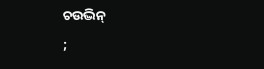ଚଉଦ୍ଭିନ୍
;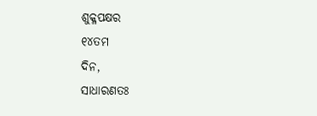ଶୁକ୍ଳପକ୍ଷର
୧୪ତମ
ଦିନ,
ସାଧାରଣତଃ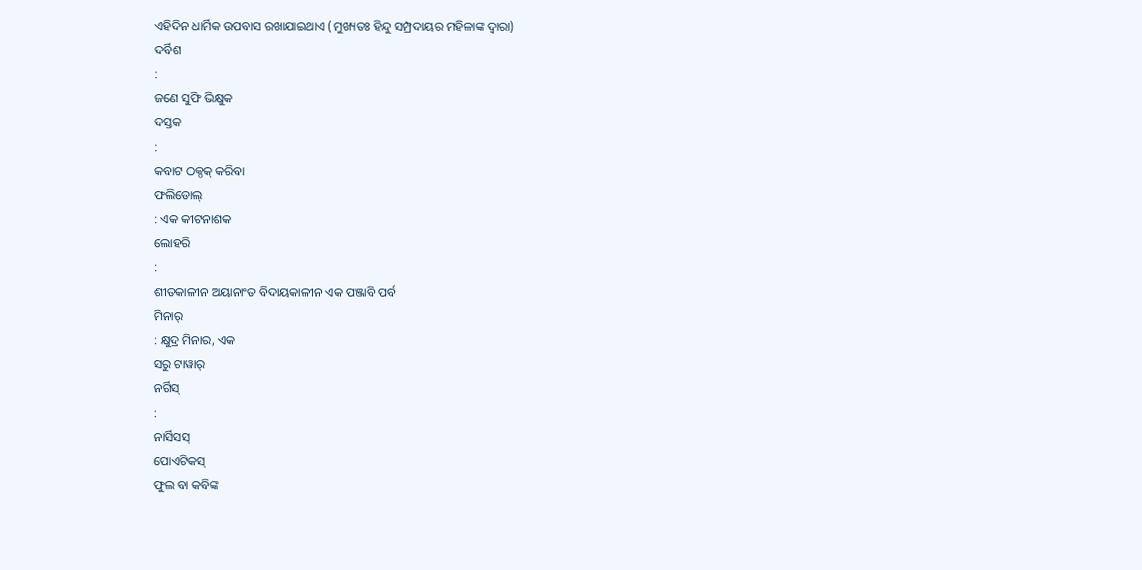ଏହିଦିନ ଧାର୍ମିକ ଉପବାସ ରଖାଯାଇଥାଏ (ମୁଖ୍ୟତଃ ହିନ୍ଦୁ ସମ୍ପ୍ରଦାୟର ମହିଳାଙ୍କ ଦ୍ୱାରା)
ଦର୍ବିଶ
:
ଜଣେ ସୁଫି ଭିକ୍ଷୁକ
ଦସ୍ତକ
:
କବାଟ ଠକ୍ଠକ୍ କରିବା
ଫଲିଡୋଲ୍
: ଏକ କୀଟନାଶକ
ଲୋହରି
:
ଶୀତକାଳୀନ ଅୟାନାଂତ ବିଦାୟକାଳୀନ ଏକ ପଞ୍ଜାବି ପର୍ବ
ମିନାର୍
: କ୍ଷୁଦ୍ର ମିନାର, ଏକ
ସରୁ ଟାୱାର୍
ନର୍ଗିସ୍
:
ନାର୍ସିସସ୍
ପୋଏଟିକସ୍
ଫୁଲ ବା କବିଙ୍କ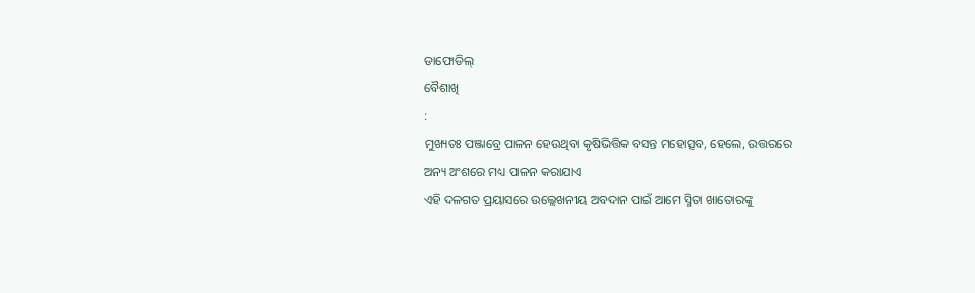ଡାଫୋଡିଲ୍
ବୈଶାଖି
:
ମୁଖ୍ୟତଃ ପଞ୍ଜାବ୍ରେ ପାଳନ ହେଉଥିବା କୃଷିଭିତ୍ତିକ ବସନ୍ତ ମହୋତ୍ସବ, ହେଲେ, ଉତ୍ତରରେ
ଅନ୍ୟ ଅଂଶରେ ମଧ୍ୟ ପାଳନ କରାଯାଏ
ଏହି ଦଳଗତ ପ୍ରୟାସରେ ଉଲ୍ଲେଖନୀୟ ଅବଦାନ ପାଇଁ ଆମେ ସ୍ମିତା ଖାତୋରଙ୍କୁ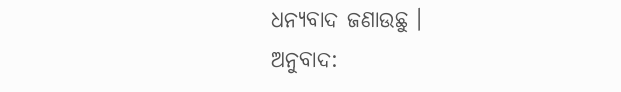ଧନ୍ୟବାଦ ଜଣାଉଛୁ ।
ଅନୁବାଦ: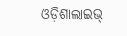ଓଡ଼ିଶାଲାଇଭ୍